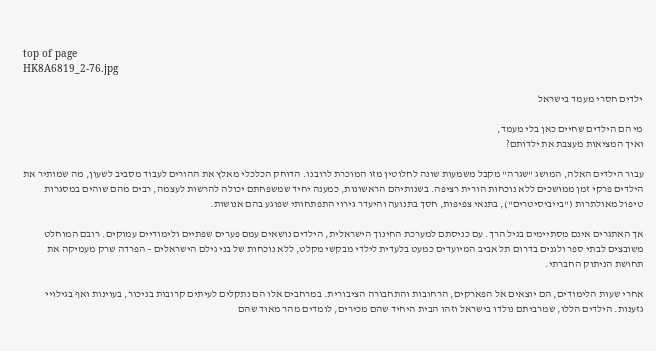top of page
HK8A6819_2-76.jpg

ילדים חסרי מעמד בישראל

מי הם הילדים שחיים כאן בלי מעמד,
ואיך המציאות מעצבת את ילדותם?

עבור הילדים האלה, המושג "שגרה" מקבל משמעות שונה לחלוטין מזו המוכרת לרובנו. הדוחק הכלכלי מאלץ את ההורים לעבוד מסביב לשעון, מה שמותיר את הילדים פרקי זמן ממושכים ללא נוכחות הורית רציפה. בשנותיהם הראשונות, כמענה יחיד שמשפחתם יכולה להרשות לעצמה, רבים מהם שוהים במסגרות טיפול מאולתרות ("בייביסיטרים"), בתנאי צפיפות, חסך בתנועה והיעדר גירוי התפתחותי שפוגע בהם אנושות.

אך האתגרים אינם מסתיימים בגיל הרך. עם כניסתם למערכת החינוך הישראלית, הילדים נושאים עמם פערים שפתיים ולימודיים עמוקים. רובם המוחלט משובצים לבתי ספר ולגנים בדרום תל אביב המיועדים כמעט בלעדית לילדי מבקשי מקלט, ללא נוכחות של בני גילם הישראלים – הפרדה שרק מעמיקה את תחושת הניתוק החברתי.

אחרי שעות הלימודים, הם יוצאים אל הפארקים, הרחובות והתחבורה הציבורית. במרחבים אלו הם נתקלים לעיתים קרובות בניכור, בעוינות ואף בגילויי גזענות. הילדים הללו, שמרביתם נולדו בישראל וזהו הבית היחיד שהם מכירים, לומדים מהר מאוד שהם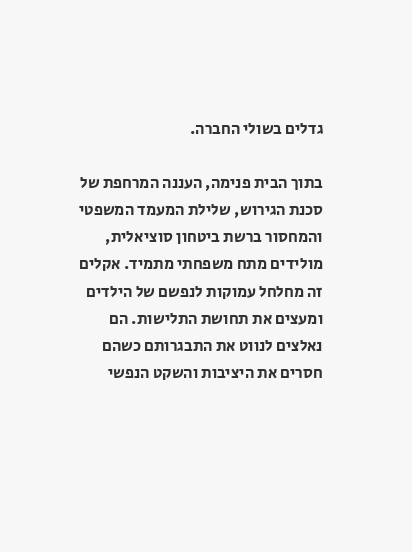גדלים בשולי החברה.

בתוך הבית פנימה, העננה המרחפת של סכנת הגירוש, שלילת המעמד המשפטי והמחסור ברשת ביטחון סוציאלית, מולידים מתח משפחתי מתמיד. אקלים זה מחלחל עמוקות לנפשם של הילדים ומעצים את תחושת התלישות. הם נאלצים לנווט את התבגרותם כשהם חסרים את היציבות והשקט הנפשי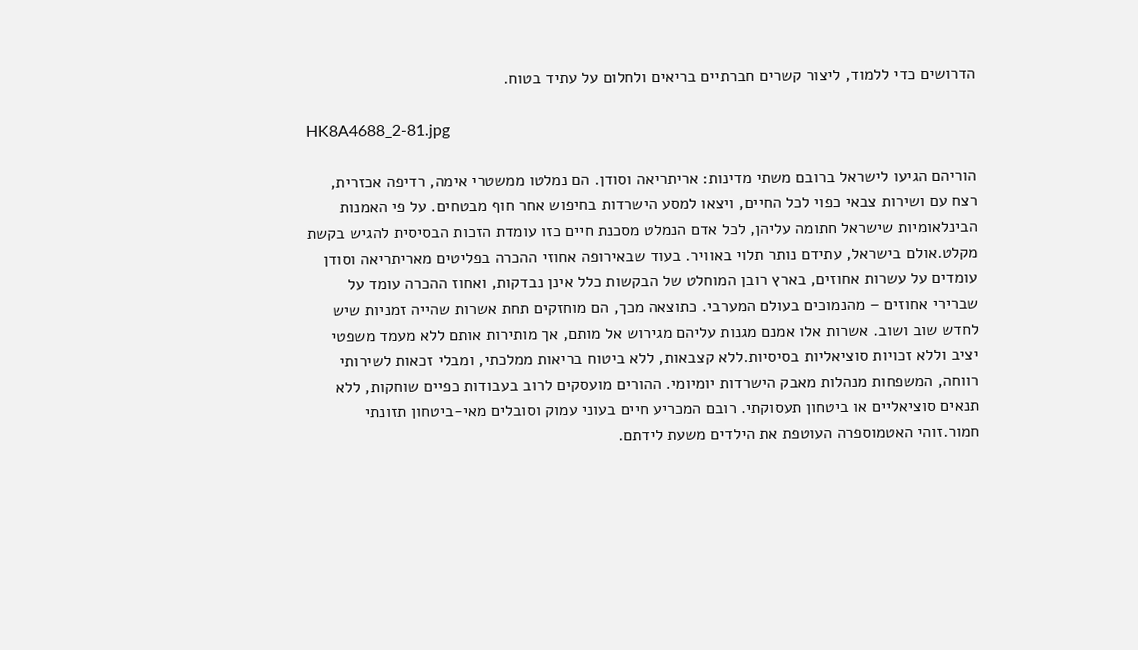הדרושים כדי ללמוד, ליצור קשרים חברתיים בריאים ולחלום על עתיד בטוח.

HK8A4688_2-81.jpg

הוריהם הגיעו לישראל ברובם משתי מדינות: אריתריאה וסודן. הם נמלטו ממשטרי אימה, רדיפה אכזרית, רצח עם ושירות צבאי כפוי לכל החיים, ויצאו למסע הישרדות בחיפוש אחר חוף מבטחים. על פי האמנות הבינלאומיות שישראל חתומה עליהן, לכל אדם הנמלט מסכנת חיים כזו עומדת הזכות הבסיסית להגיש בקשת מקלט.אולם בישראל, עתידם נותר תלוי באוויר. בעוד שבאירופה אחוזי ההכרה בפליטים מאריתריאה וסודן עומדים על עשרות אחוזים, בארץ רובן המוחלט של הבקשות כלל אינן נבדקות, ואחוז ההכרה עומד על שברירי אחוזים – מהנמוכים בעולם המערבי. כתוצאה מכך, הם מוחזקים תחת אשרות שהייה זמניות שיש לחדש שוב ושוב. אשרות אלו אמנם מגנות עליהם מגירוש אל מותם, אך מותירות אותם ללא מעמד משפטי יציב וללא זכויות סוציאליות בסיסיות.ללא קצבאות, ללא ביטוח בריאות ממלכתי, ומבלי זכאות לשירותי רווחה, המשפחות מנהלות מאבק הישרדות יומיומי. ההורים מועסקים לרוב בעבודות כפיים שוחקות, ללא תנאים סוציאליים או ביטחון תעסוקתי. רובם המכריע חיים בעוני עמוק וסובלים מאי-ביטחון תזונתי חמור.זוהי האטמוספרה העוטפת את הילדים משעת לידתם.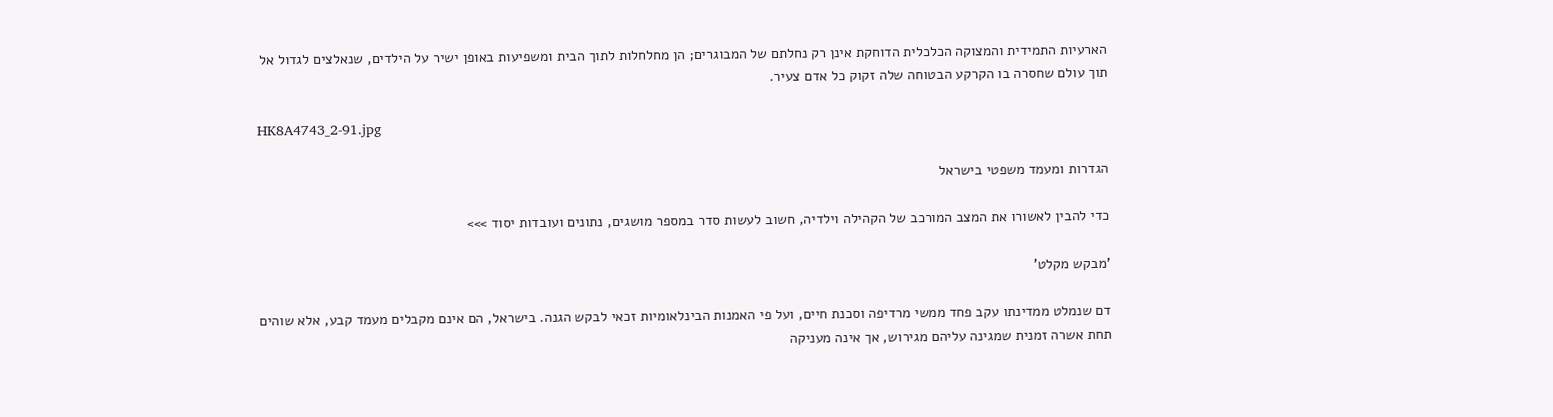הארעיות התמידית והמצוקה הכלכלית הדוחקת אינן רק נחלתם של המבוגרים; הן מחלחלות לתוך הבית ומשפיעות באופן ישיר על הילדים, שנאלצים לגדול אל תוך עולם שחסרה בו הקרקע הבטוחה שלה זקוק כל אדם צעיר.

HK8A4743_2-91.jpg

הגדרות ומעמד משפטי בישראל

כדי להבין לאשורו את המצב המורכב של הקהילה וילדיה, חשוב לעשות סדר במספר מושגים, נתונים ועובדות יסוד >>>

'מבקש מקלט'

דם שנמלט ממדינתו עקב פחד ממשי מרדיפה וסכנת חיים, ועל פי האמנות הבינלאומיות זכאי לבקש הגנה. בישראל, הם אינם מקבלים מעמד קבע, אלא שוהים תחת אשרה זמנית שמגינה עליהם מגירוש, אך אינה מעניקה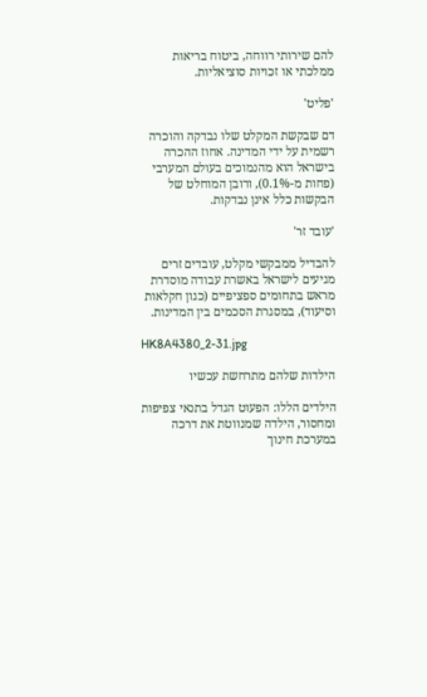להם שירותי רווחה, ביטוח בריאות ממלכתי או זכויות סוציאליות.

'פליט'

דם שבקשת המקלט שלו נבדקה והוכרה רשמית על ידי המדינה. אחוז ההכרה בישראל הוא מהנמוכים בעולם המערבי (פחות מ-0.1%), ורובן המוחלט של הבקשות כלל אינן נבדקות.

'עובד זר'

להבדיל ממבקשי מקלט, עובדים זרים מגיעים לישראל באשרת עבודה מוסדרת מראש בתחומים ספציפיים (כגון חקלאות וסיעוד), במסגרת הסכמים בין המדינות.

HK8A4380_2-31.jpg

הילדות שלהם מתרחשת עכשיו

הילדים הללו: הפעוט הגדל בתנאי צפיפות ומחסור, הילדה שמנווטת את דרכה במערכת חינוך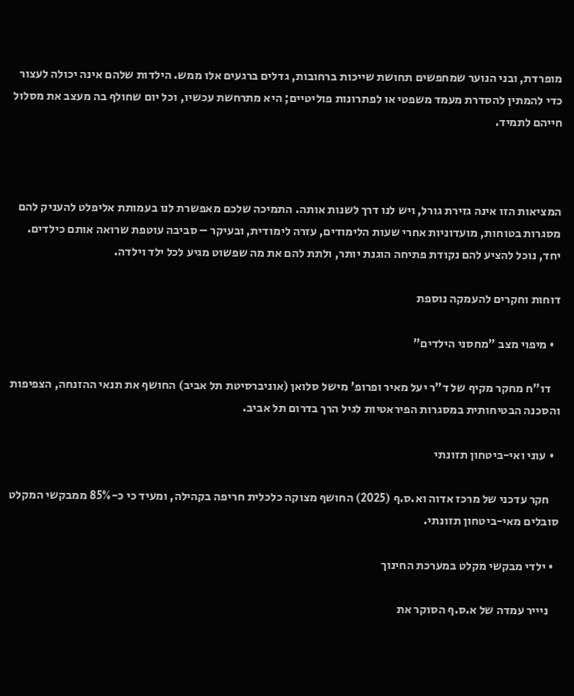מופרדת, ובני הנוער שמחפשים תחושת שייכות ברחובות, גדלים ברגעים אלו ממש. הילדות שלהם אינה יכולה לעצור כדי להמתין להסדרת מעמד משפטי או לפתרונות פוליטיים; היא מתרחשת עכשיו, וכל יום שחולף בה מעצב את מסלול חייהם לתמיד.



המציאות הזו אינה גזירת גורל, ויש לנו דרך לשנות אותה. התמיכה שלכם מאפשרת לנו בעמותת אליפלט להעניק להם מסגרות בטוחות, מועדוניות אחרי שעות הלימודים, עזרה לימודית, ובעיקר – סביבה עוטפת שרואה אותם כילדים. יחד, נוכל להציע להם נקודת פתיחה הוגנת יותר, ולתת להם את מה שפשוט מגיע לכל ילד וילדה.

דוחות וחקרים להעמקה נוספת

  • מיפוי מצב "מחסני הילדים"

    דו"ח מחקר מקיף של ד"ר יעל מאיר ופרופ' מישל סלואן (אוניברסיטת תל אביב) החושף את תנאי ההזנחה, הצפיפות והסכנה הבטיחותית במסגרות הפיראטיות לגיל הרך בדרום תל אביב.

  • עוני ואי-ביטחון תזונתי

    חקר עדכני של מרכז אדוה וא.ס.ף (2025) החושף מצוקה כלכלית חריפה בקהילה, ומעיד כי כ-85% ממבקשי המקלט סובלים מאי-ביטחון תזונתי.

  • ילדי מבקשי מקלט במערכת החינוך

    ניייר עמדה של א.ס.ף הסוקר את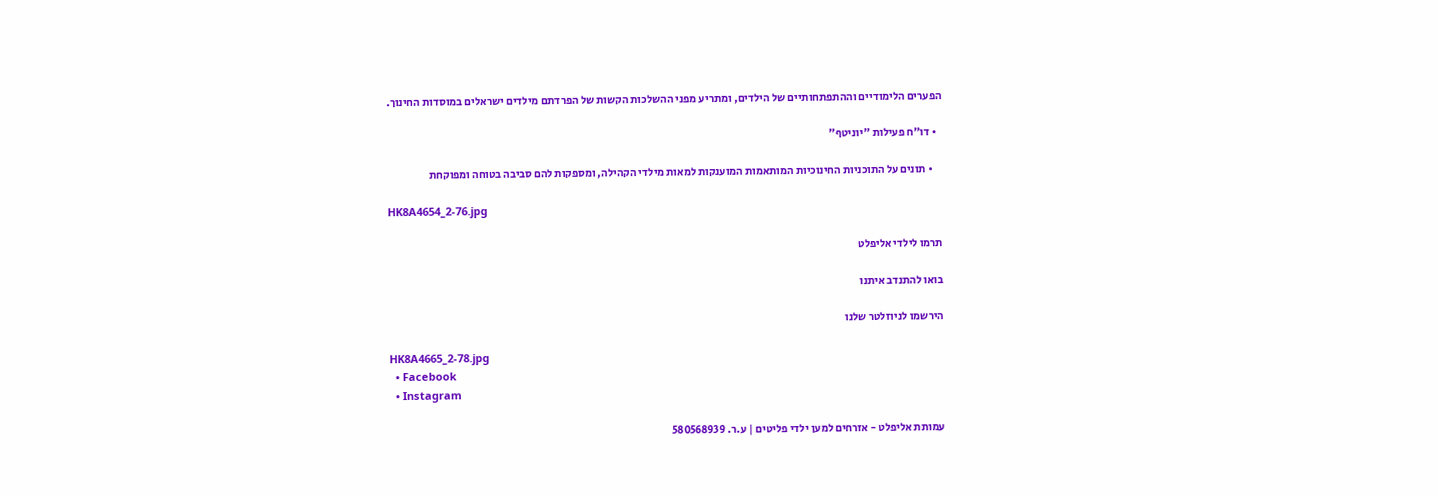הפערים הלימודיים וההתפתחותיים של הילדים, ומתריע מפני ההשלכות הקשות של הפרדתם מילדים ישראלים במוסדות החינוך.

  • דו"ח פעילות "יוניטף"

    • תונים על התוכניות החינוכיות המותאמות המוענקות למאות מילדי הקהילה, ומספקות להם סביבה בטוחה ומפוקחת

HK8A4654_2-76.jpg

תרמו לילדי אליפלט

בואו להתנדב איתנו

הירשמו לניוזלטר שלנו

HK8A4665_2-78.jpg
  • Facebook
  • Instagram

עמותת אליפלט - אזרחים למען ילדי פליטים | ע.ר. 580568939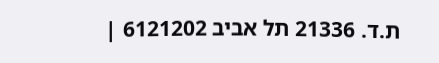ת.ד. 21336 תל אביב 6121202 |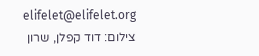elifelet@elifelet.org
צילום: דוד קפלן, שרון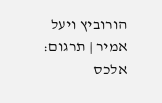הורוביץ ויעל אמיר | תרגום: אלכס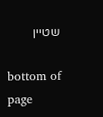שטיין

bottom of page